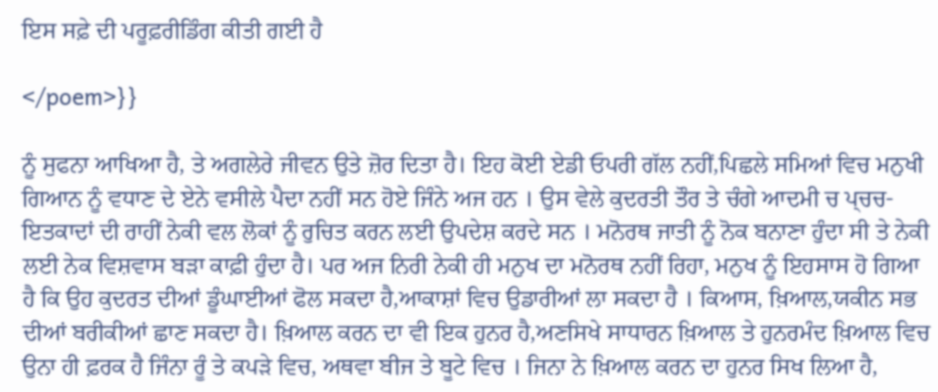ਇਸ ਸਫ਼ੇ ਦੀ ਪਰੂਫ਼ਰੀਡਿੰਗ ਕੀਤੀ ਗਈ ਹੈ

</poem>}}

ਨੂੰ ਸੁਫਨਾ ਆਖਿਆ ਹੈ, ਤੇ ਅਗਲੇਰੇ ਜੀਵਨ ਉਤੇ ਜ਼ੋਰ ਦਿਤਾ ਹੈ। ਇਹ ਕੋਈ ਏਡੀ ਓਪਰੀ ਗੱਲ ਨਹੀਂ,ਪਿਛਲੇ ਸਮਿਆਂ ਵਿਚ ਮਨੁਖੀ ਗਿਆਨ ਨੂੰ ਵਧਾਣ ਦੇ ਏਨੇ ਵਸੀਲੇ ਪੈਦਾ ਨਹੀਂ ਸਨ ਹੋਏ ਜਿੰਨੇ ਅਜ ਹਨ । ਉਸ ਵੇਲੇ ਕੁਦਰਤੀ ਤੌਰ ਤੇ ਚੰਗੇ ਆਦਮੀ ਚ ਪ੍ਚਚ- ਇਤਕਾਦਾਂ ਦੀ ਰਾਹੀਂ ਨੇਕੀ ਵਲ ਲੋਕਾਂ ਨੂੰ ਰੁਚਿਤ ਕਰਨ ਲਈ ਉਪਦੇਸ਼ ਕਰਦੇ ਸਨ । ਮਨੋਰਥ ਜਾਤੀ ਨੂੰ ਨੋਕ ਬਨਾਣਾ ਹੁੰਦਾ ਸੀ ਤੇ ਨੇਕੀ ਲਈ ਨੇਕ ਵਿਸ਼ਵਾਸ ਬੜਾ ਕਾਫ਼ੀ ਹੁੰਦਾ ਹੈ। ਪਰ ਅਜ ਨਿਰੀ ਨੇਕੀ ਹੀ ਮਨੁਖ ਦਾ ਮਨੋਰਥ ਨਹੀਂ ਰਿਹਾ, ਮਨੁਖ ਨੂੰ ਇਹਸਾਸ ਹੋ ਗਿਆ ਹੈ ਕਿ ਉਹ ਕੁਦਰਤ ਦੀਆਂ ਡੂੰਘਾਈਆਂ ਫੋਲ ਸਕਦਾ ਹੈ,ਆਕਾਸ਼ਾਂ ਵਿਚ ਉਡਾਰੀਆਂ ਲਾ ਸਕਦਾ ਹੈ । ਕਿਆਸ, ਖ਼ਿਆਲ,ਯਕੀਨ ਸਭ ਦੀਆਂ ਬਰੀਕੀਆਂ ਛਾਣ ਸਕਦਾ ਹੈ। ਖ਼ਿਆਲ ਕਰਨ ਦਾ ਵੀ ਇਕ ਹੁਨਰ ਹੈ,ਅਣਸਿਖੇ ਸਾਧਾਰਨ ਖ਼ਿਆਲ ਤੇ ਹੁਨਰਮੰਦ ਖ਼ਿਆਲ ਵਿਚ ਉਨਾ ਹੀ ਫ਼ਰਕ ਹੈ ਜਿੰਨਾ ਰੂੰ ਤੇ ਕਪੜੇ ਵਿਚ, ਅਥਵਾ ਬੀਜ ਤੇ ਬੂਟੇ ਵਿਚ । ਜਿਨਾ ਨੇ ਖ਼ਿਆਲ ਕਰਨ ਦਾ ਹੁਨਰ ਸਿਖ ਲਿਆ ਹੈ,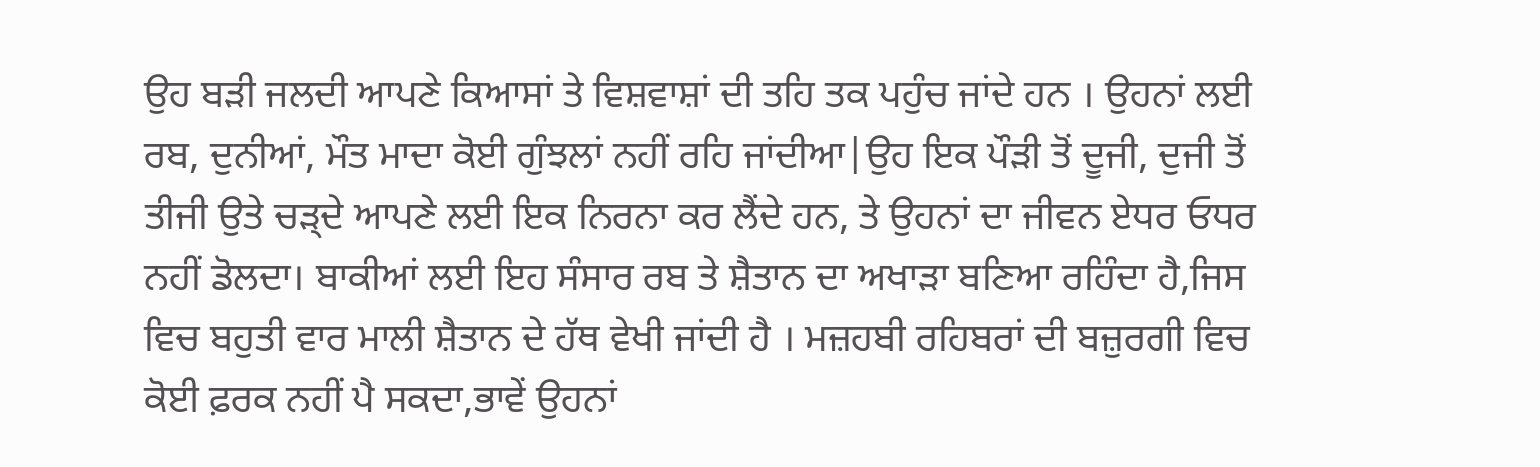ਉਹ ਬੜੀ ਜਲਦੀ ਆਪਣੇ ਕਿਆਸਾਂ ਤੇ ਵਿਸ਼ਵਾਸ਼ਾਂ ਦੀ ਤਹਿ ਤਕ ਪਹੁੰਚ ਜਾਂਦੇ ਹਨ । ਉਹਨਾਂ ਲਈ ਰਬ, ਦੁਨੀਆਂ, ਮੌਤ ਮਾਦਾ ਕੋਈ ਗੁੰਝਲਾਂ ਨਹੀਂ ਰਹਿ ਜਾਂਦੀਆ|ਉਹ ਇਕ ਪੌੜੀ ਤੋਂ ਦੂਜੀ, ਦੁਜੀ ਤੋਂ ਤੀਜੀ ਉਤੇ ਚੜ੍ਦੇ ਆਪਣੇ ਲਈ ਇਕ ਨਿਰਨਾ ਕਰ ਲੈਂਦੇ ਹਨ, ਤੇ ਉਹਨਾਂ ਦਾ ਜੀਵਨ ਏਧਰ ਓਧਰ ਨਹੀਂ ਡੋਲਦਾ। ਬਾਕੀਆਂ ਲਈ ਇਹ ਸੰਸਾਰ ਰਬ ਤੇ ਸ਼ੈਤਾਨ ਦਾ ਅਖਾੜਾ ਬਣਿਆ ਰਹਿੰਦਾ ਹੈ,ਜਿਸ ਵਿਚ ਬਹੁਤੀ ਵਾਰ ਮਾਲੀ ਸ਼ੈਤਾਨ ਦੇ ਹੱਥ ਵੇਖੀ ਜਾਂਦੀ ਹੈ । ਮਜ਼ਹਬੀ ਰਹਿਬਰਾਂ ਦੀ ਬਜ਼ੁਰਗੀ ਵਿਚ ਕੋਈ ਫ਼ਰਕ ਨਹੀਂ ਪੈ ਸਕਦਾ,ਭਾਵੇਂ ਉਹਨਾਂ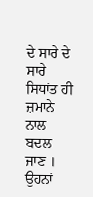ਦੇ ਸਾਰੇ ਦੇ ਸਾਰੇ ਸਿਧਾਂਤ ਹੀ ਜ਼ਮਾਨੇ ਨਾਲ ਬਦਲ ਜਾਣ । ਉਹਨਾਂ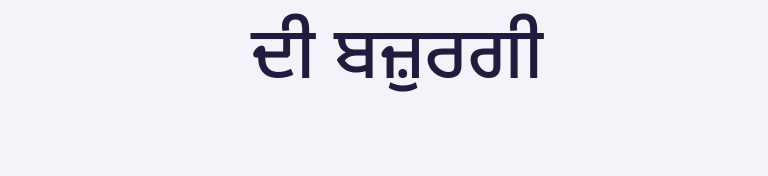ਦੀ ਬਜ਼ੁਰਗੀ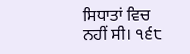ਸਿਧਾਤਾਂ ਵਿਚ ਨਹੀਂ ਸੀ। ੧੬੮